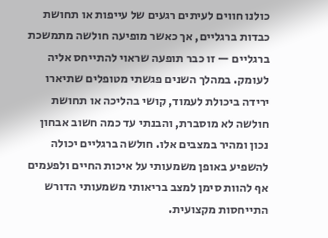כולנו חווים לעיתים רגעים של עייפות או תחושת כבדות ברגליים, אך כאשר מופיעה חולשה מתמשכת ברגליים — זו כבר תופעה שראוי להתייחס אליה לעומק. במהלך השנים פגשתי מטופלים שתיארו ירידה ביכולת לעמוד, קושי בהליכה או תחושת חולשה לא מוסברת, והבנתי עד כמה חשוב אבחון נכון ומהיר במצבים אלו. חולשה ברגליים יכולה להשפיע באופן משמעותי על איכות החיים ולפעמים אף להוות סימן למצב בריאותי משמעותי הדורש התייחסות מקצועית.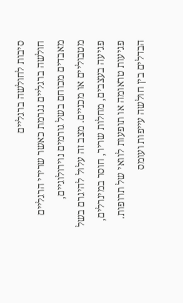סיבות לחולשה ברגליים
חולשה ברגליים נגרמת כאשר שרירי הרגליים מאבדים מכוחם בשל גורמים נוירולוגיים, מטבוליים או מכניים. מצב זה עלול להיגרם בשל פגיעה בעצבים, מחלות שריר, חוסר במינרלים, פגיעות טראומה או תופעות לוואי של תרופות.
הבדלים בין חולשה עייפות ועומס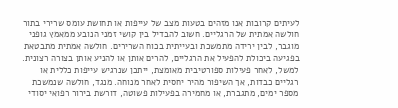לעיתים קרובות אנו מזהים בטעות מצב של עייפות או תחושת עומס שרירי בתור חולשה אמתית של הרגליים. חשוב להבדיל בין קושי זמני הנובע ממאמץ גופני מוגבר, לבין ירידה מתמשכת ובעייתית בכוח השרירים. חולשה אמתית מתבטאת בפגיעה ביכולת להפעיל את הרגליים, להרים אותן או להניע אותן בצורה רצונית.
למשל, לאחר פעילות ספורטיבית מאומצת, ייתכן שנרגיש עייפות כללית או רגליים כבדות, אך השיפור מהיר יחסית לאחר מנוחה. מנגד, חולשה שנמשכת מספר ימים, מתגברת, או מחמירה בפעילות פשוטה, דורשת בירור רפואי יסודי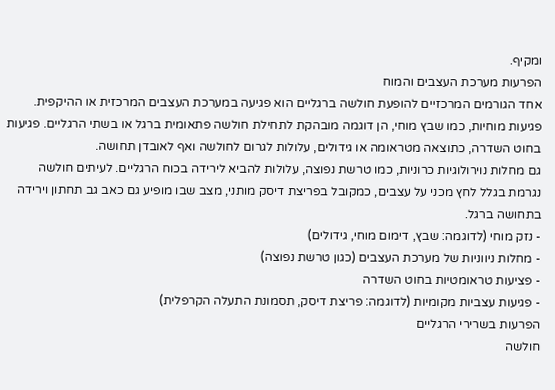ומקיף.
הפרעות מערכת העצבים והמוח
אחד הגורמים המרכזיים להופעת חולשה ברגליים הוא פגיעה במערכת העצבים המרכזית או ההיקפית. פגיעות מוחיות, כמו שבץ מוחי, הן דוגמה מובהקת לתחילת חולשה פתאומית ברגל או בשתי הרגליים. פגיעות בחוט השדרה, כתוצאה מטראומה או גידולים, עלולות לגרום לחולשה ואף לאובדן תחושה.
גם מחלות נוירולוגיות כרוניות, כמו טרשת נפוצה, עלולות להביא לירידה בכוח הרגליים. לעיתים חולשה נגרמת בגלל לחץ מכני על עצבים, כמקובל בפריצת דיסק מותני, מצב שבו מופיע גם כאב גב תחתון וירידה בתחושה ברגל.
- נזק מוחי (לדוגמה: שבץ, דימום מוחי, גידולים)
- מחלות ניווניות של מערכת העצבים (כגון טרשת נפוצה)
- פציעות טראומטיות בחוט השדרה
- פגיעות עצביות מקומיות (לדוגמה: פריצת דיסק, תסמונת התעלה הקרפלית)
הפרעות בשרירי הרגליים
חולשה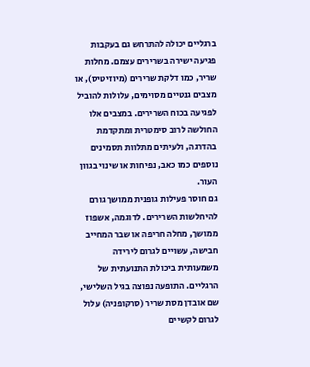ברגליים יכולה להתרחש גם בעקבות פגיעה ישירה בשרירים עצמם. מחלות שריר, כמו דלקת שרירים (מיוזיטיס), או מצבים גנטיים מסוימים, עלולות להוביל לפגיעה בכוח השרירים. במצבים אלו החולשה לרוב סימטרית ומתקדמת בהדרגה, ולעיתים מתלוות תסמינים נוספים כמו כאב, נפיחות או שינוי בגוון העור.
גם חוסר פעילות גופנית ממושך גורם להיחלשות השרירים. לדוגמה, אשפוז ממושך, מחלה חריפה או שבר המחייב חבישה, עשויים לגרום לירידה משמעותית ביכולת התנועתית של הרגליים. התופעה נפוצה בגיל השלישי, שם אובדן מסת שריר (סרקופניה) עלול לגרום לקשיים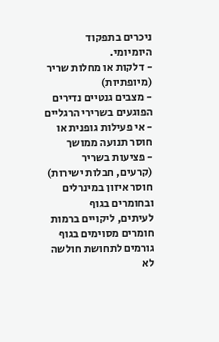ניכרים בתפקוד היומיומי.
- דלקות או מחלות שריר (מיופתיות)
- מצבים גנטיים נדירים הפוגעים בשרירי הרגליים
- אי פעילות גופנית או חוסר תנועה ממושך
- פציעות בשריר (קרעים, חבלות ישירות)
חוסר איזון במינרלים ובחומרים בגוף
לעיתים, ליקויים ברמות חומרים מסוימים בגוף גורמים לתחושת חולשה לא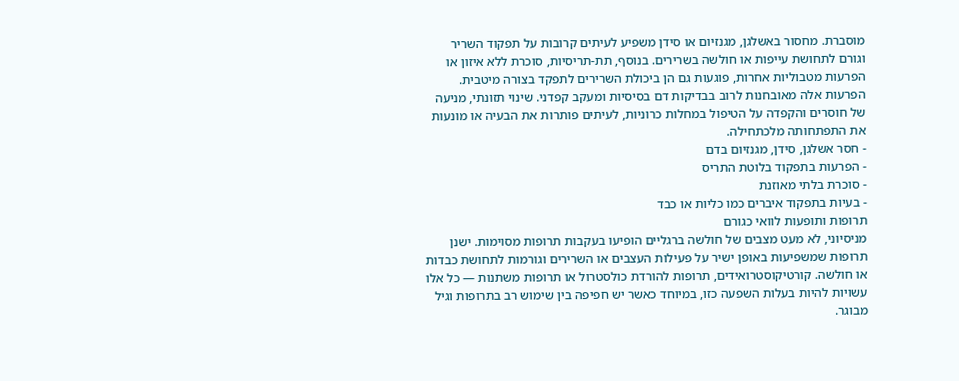מוסברת. מחסור באשלגן, מגנזיום או סידן משפיע לעיתים קרובות על תפקוד השריר וגורם לתחושת עייפות או חולשה בשרירים. בנוסף, תת-תריסיות, סוכרת ללא איזון או הפרעות מטבוליות אחרות, פוגעות גם הן ביכולת השרירים לתפקד בצורה מיטבית.
הפרעות אלה מאובחנות לרוב בבדיקות דם בסיסיות ומעקב קפדני. שינוי תזונתי, מניעה של חוסרים והקפדה על הטיפול במחלות כרוניות, לעיתים פותרות את הבעיה או מונעות את התפתחותה מלכתחילה.
- חסר אשלגן, סידן, מגנזיום בדם
- הפרעות בתפקוד בלוטת התריס
- סוכרת בלתי מאוזנת
- בעיות בתפקוד איברים כמו כליות או כבד
תרופות ותופעות לוואי כגורם
מניסיוני, לא מעט מצבים של חולשה ברגליים הופיעו בעקבות תרופות מסוימות. ישנן תרופות שמשפיעות באופן ישיר על פעילות העצבים או השרירים וגורמות לתחושת כבדות או חולשה. קורטיקוסטרואידים, תרופות להורדת כולסטרול או תרופות משתנות — כל אלו עשויות להיות בעלות השפעה כזו, במיוחד כאשר יש חפיפה בין שימוש רב בתרופות וגיל מבוגר.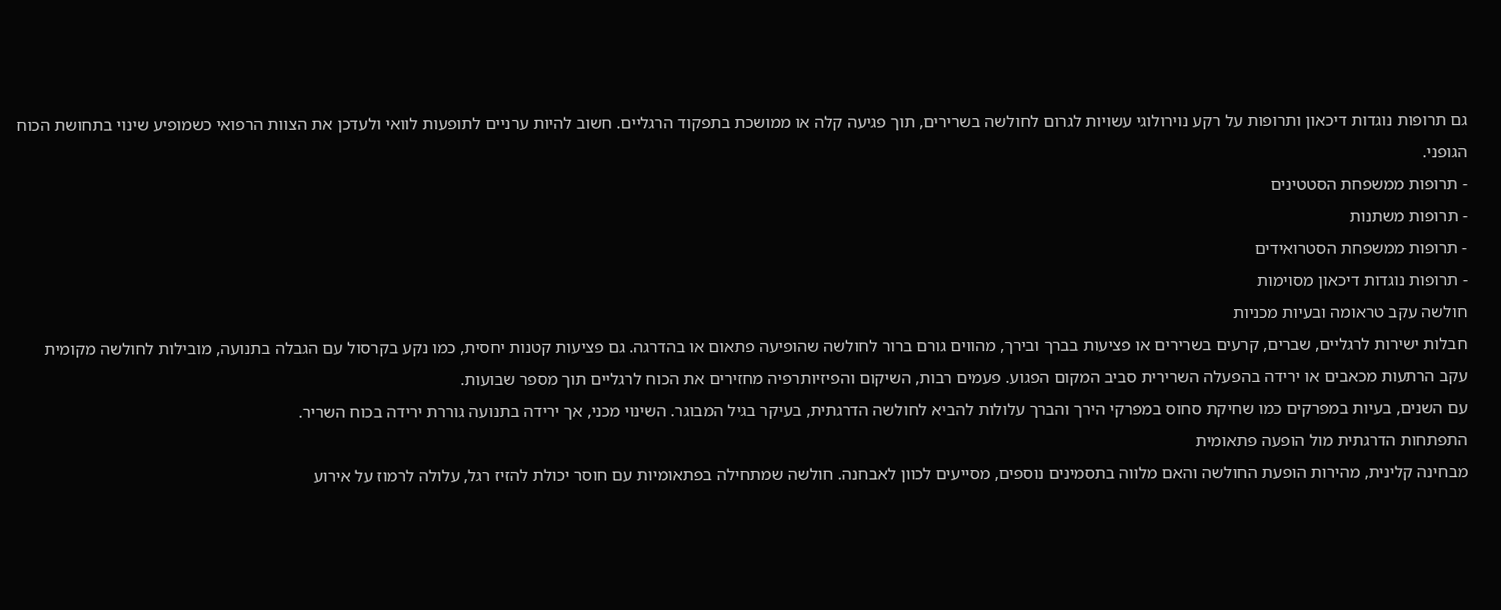גם תרופות נוגדות דיכאון ותרופות על רקע נוירולוגי עשויות לגרום לחולשה בשרירים, תוך פגיעה קלה או ממושכת בתפקוד הרגליים. חשוב להיות ערניים לתופעות לוואי ולעדכן את הצוות הרפואי כשמופיע שינוי בתחושת הכוח הגופני.
- תרופות ממשפחת הסטטינים
- תרופות משתנות
- תרופות ממשפחת הסטרואידים
- תרופות נוגדות דיכאון מסוימות
חולשה עקב טראומה ובעיות מכניות
חבלות ישירות לרגליים, שברים, קרעים בשרירים או פציעות בברך ובירך, מהווים גורם ברור לחולשה שהופיעה פתאום או בהדרגה. גם פציעות קטנות יחסית, כמו נקע בקרסול עם הגבלה בתנועה, מובילות לחולשה מקומית עקב הרתעות מכאבים או ירידה בהפעלה השרירית סביב המקום הפגוע. פעמים רבות, השיקום והפיזיותרפיה מחזירים את הכוח לרגליים תוך מספר שבועות.
עם השנים, בעיות במפרקים כמו שחיקת סחוס במפרקי הירך והברך עלולות להביא לחולשה הדרגתית, בעיקר בגיל המבוגר. השינוי מכני, אך ירידה בתנועה גוררת ירידה בכוח השריר.
התפתחות הדרגתית מול הופעה פתאומית
מבחינה קלינית, מהירות הופעת החולשה והאם מלווה בתסמינים נוספים, מסייעים לכוון לאבחנה. חולשה שמתחילה בפתאומיות עם חוסר יכולת להזיז רגל, עלולה לרמוז על אירוע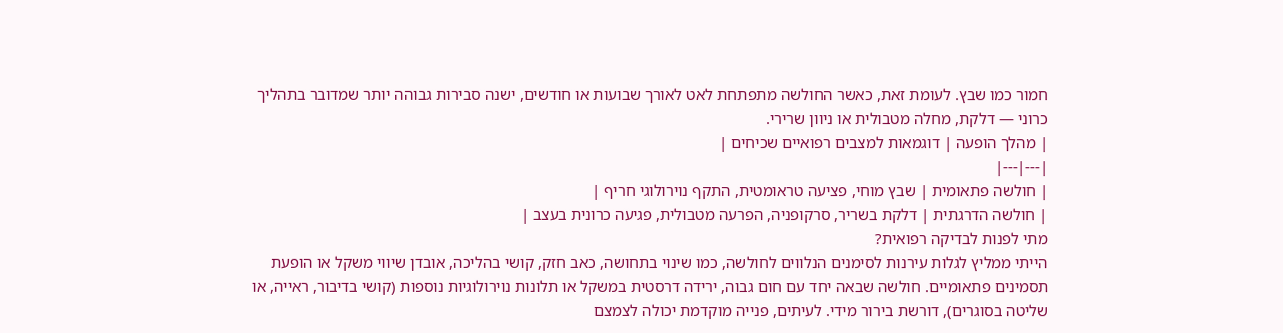חמור כמו שבץ. לעומת זאת, כאשר החולשה מתפתחת לאט לאורך שבועות או חודשים, ישנה סבירות גבוהה יותר שמדובר בתהליך כרוני — דלקת, מחלה מטבולית או ניוון שרירי.
| מהלך הופעה | דוגמאות למצבים רפואיים שכיחים |
|---|---|
| חולשה פתאומית | שבץ מוחי, פציעה טראומטית, התקף נוירולוגי חריף |
| חולשה הדרגתית | דלקת בשריר, סרקופניה, הפרעה מטבולית, פגיעה כרונית בעצב |
מתי לפנות לבדיקה רפואית?
הייתי ממליץ לגלות עירנות לסימנים הנלווים לחולשה, כמו שינוי בתחושה, כאב חזק, קושי בהליכה, אובדן שיווי משקל או הופעת תסמינים פתאומיים. חולשה שבאה יחד עם חום גבוה, ירידה דרסטית במשקל או תלונות נוירולוגיות נוספות (קושי בדיבור, ראייה, או שליטה בסוגרים), דורשת בירור מידי. לעיתים, פנייה מוקדמת יכולה לצמצם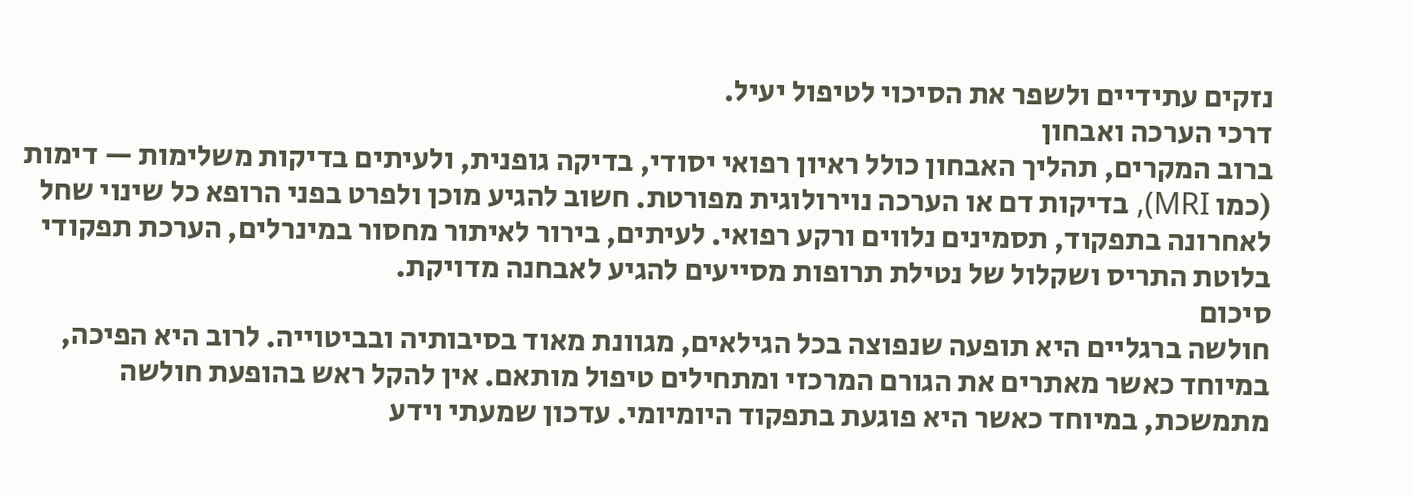נזקים עתידיים ולשפר את הסיכוי לטיפול יעיל.
דרכי הערכה ואבחון
ברוב המקרים, תהליך האבחון כולל ראיון רפואי יסודי, בדיקה גופנית, ולעיתים בדיקות משלימות — דימות (כמו MRI), בדיקות דם או הערכה נוירולוגית מפורטת. חשוב להגיע מוכן ולפרט בפני הרופא כל שינוי שחל לאחרונה בתפקוד, תסמינים נלווים ורקע רפואי. לעיתים, בירור לאיתור מחסור במינרלים, הערכת תפקודי בלוטת התריס ושקלול של נטילת תרופות מסייעים להגיע לאבחנה מדויקת.
סיכום
חולשה ברגליים היא תופעה שנפוצה בכל הגילאים, מגוונת מאוד בסיבותיה ובביטוייה. לרוב היא הפיכה, במיוחד כאשר מאתרים את הגורם המרכזי ומתחילים טיפול מותאם. אין להקל ראש בהופעת חולשה מתמשכת, במיוחד כאשר היא פוגעת בתפקוד היומיומי. עדכון שמעתי וידע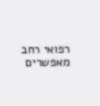רפואי רחב מאפשרים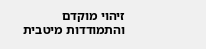זיהוי מוקדם והתמודדות מיטבית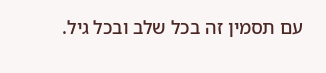עם תסמין זה בכל שלב ובכל גיל.